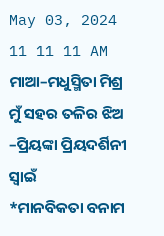May 03, 2024
11 11 11 AM
ମାଆ–ମଧୁସ୍ମିତା ମିଶ୍ର
ମୁଁ ସହର ତଳିର ଝିଅ –ପ୍ରିୟଙ୍କା ପ୍ରିୟଦର୍ଶିନୀ ସ୍ବାଇଁ
*ମାନବିକତା ବନାମ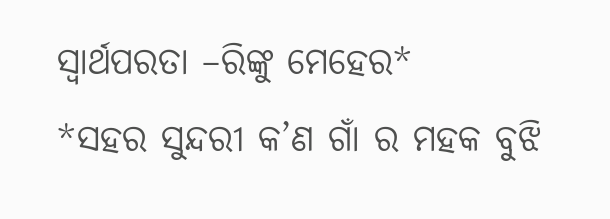ସ୍ୱାର୍ଥପରତା –ରିଙ୍କୁ ମେହେର*
*ସହର ସୁନ୍ଦରୀ କ’ଣ ଗାଁ ର ମହକ ବୁଝି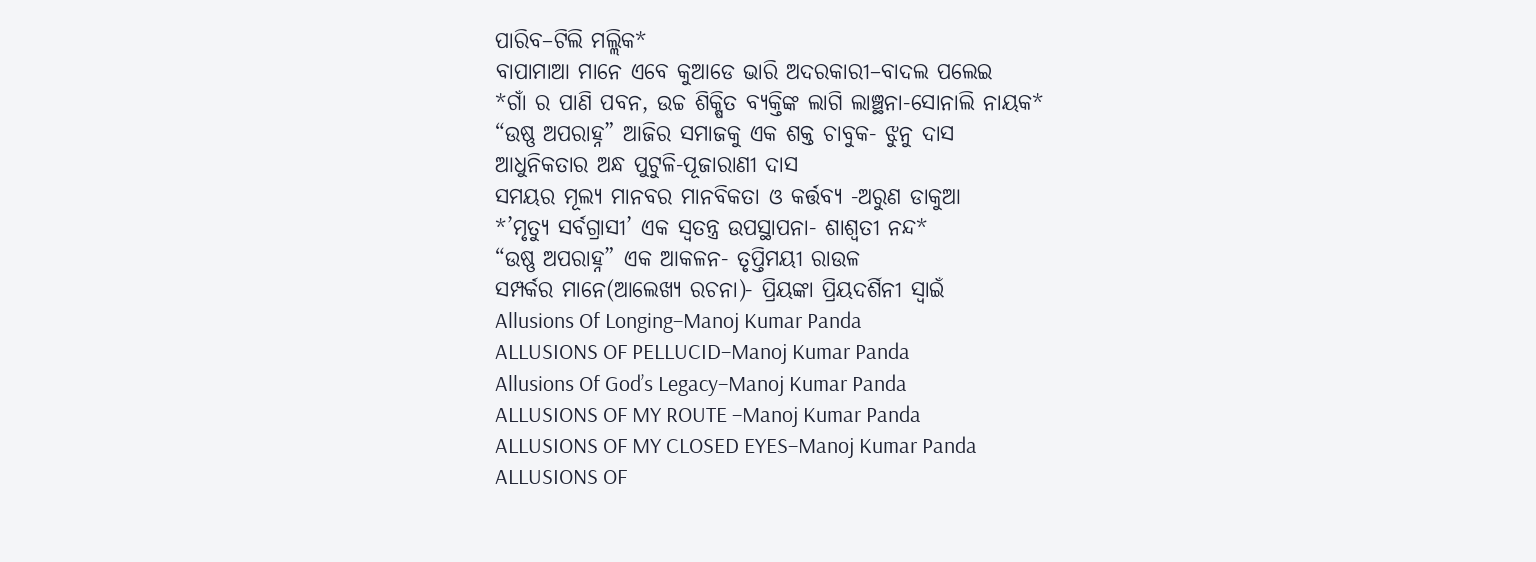ପାରିବ–ଟିଲି ମଲ୍ଲିକ*
ବାପାମାଆ ମାନେ ଏବେ କୁଆଡେ ଭାରି ଅଦରକାରୀ–ବାଦଲ ପଲେଇ
*ଗାଁ ର ପାଣି ପବନ, ଉଚ୍ଚ ଶିକ୍ଷିତ ବ୍ୟକ୍ତିଙ୍କ ଲାଗି ଲାଞ୍ଛନା-ସୋନାଲି ନାୟକ*
“ଉଷ୍ଣ ଅପରାହ୍ନ” ଆଜିର ସମାଜକୁ ଏକ ଶକ୍ତ ଚାବୁକ- ଝୁନୁ ଦାସ
ଆଧୁନିକତାର ଅନ୍ଧ ପୁଟୁଳି-ପୂଜାରାଣୀ ଦାସ
ସମୟର ମୂଲ୍ୟ ମାନବର ମାନବିକତା ଓ କର୍ତ୍ତବ୍ୟ -ଅରୁଣ ଡାକୁଆ
*’ମୃତ୍ୟୁ ସର୍ବଗ୍ରାସୀ’ ଏକ ସ୍ୱତନ୍ତ୍ର ଉପସ୍ଥାପନା- ଶାଶ୍ଵତୀ ନନ୍ଦ*
“ଉଷ୍ଣ ଅପରାହ୍ନ” ଏକ ଆକଳନ- ତୃପ୍ତିମୟୀ ରାଉଳ
ସମ୍ପର୍କର ମାନେ(ଆଲେଖ୍ୟ ରଚନା)- ପ୍ରିୟଙ୍କା ପ୍ରିୟଦର୍ଶିନୀ ସ୍ୱାଇଁ
Allusions Of Longing–Manoj Kumar Panda
ALLUSIONS OF PELLUCID–Manoj Kumar Panda
Allusions Of God’s Legacy–Manoj Kumar Panda
ALLUSIONS OF MY ROUTE –Manoj Kumar Panda
ALLUSIONS OF MY CLOSED EYES–Manoj Kumar Panda
ALLUSIONS OF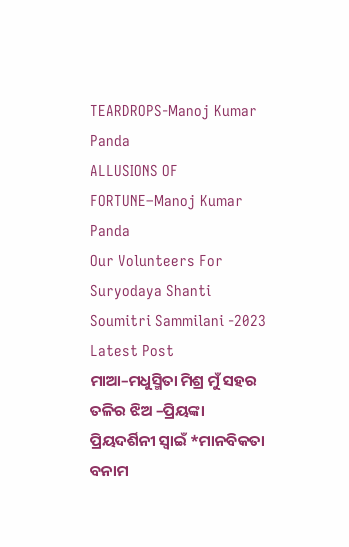TEARDROPS-Manoj Kumar Panda
ALLUSIONS OF FORTUNE–Manoj Kumar Panda
Our Volunteers For Suryodaya Shanti Soumitri Sammilani -2023
Latest Post
ମାଆ–ମଧୁସ୍ମିତା ମିଶ୍ର ମୁଁ ସହର ତଳିର ଝିଅ –ପ୍ରିୟଙ୍କା ପ୍ରିୟଦର୍ଶିନୀ ସ୍ବାଇଁ *ମାନବିକତା ବନାମ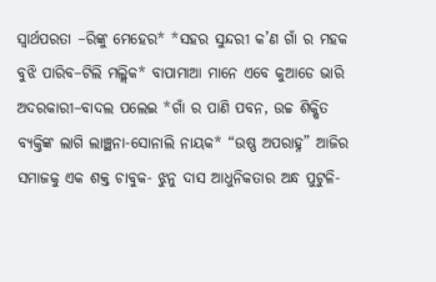ସ୍ୱାର୍ଥପରତା –ରିଙ୍କୁ ମେହେର* *ସହର ସୁନ୍ଦରୀ କ’ଣ ଗାଁ ର ମହକ ବୁଝି ପାରିବ–ଟିଲି ମଲ୍ଲିକ* ବାପାମାଆ ମାନେ ଏବେ କୁଆଡେ ଭାରି ଅଦରକାରୀ–ବାଦଲ ପଲେଇ *ଗାଁ ର ପାଣି ପବନ, ଉଚ୍ଚ ଶିକ୍ଷିତ ବ୍ୟକ୍ତିଙ୍କ ଲାଗି ଲାଞ୍ଛନା-ସୋନାଲି ନାୟକ* “ଉଷ୍ଣ ଅପରାହ୍ନ” ଆଜିର ସମାଜକୁ ଏକ ଶକ୍ତ ଚାବୁକ- ଝୁନୁ ଦାସ ଆଧୁନିକତାର ଅନ୍ଧ ପୁଟୁଳି-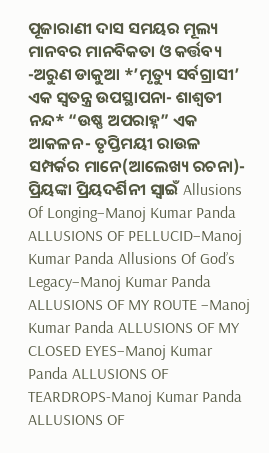ପୂଜାରାଣୀ ଦାସ ସମୟର ମୂଲ୍ୟ ମାନବର ମାନବିକତା ଓ କର୍ତ୍ତବ୍ୟ -ଅରୁଣ ଡାକୁଆ *’ମୃତ୍ୟୁ ସର୍ବଗ୍ରାସୀ’ ଏକ ସ୍ୱତନ୍ତ୍ର ଉପସ୍ଥାପନା- ଶାଶ୍ଵତୀ ନନ୍ଦ* “ଉଷ୍ଣ ଅପରାହ୍ନ” ଏକ ଆକଳନ- ତୃପ୍ତିମୟୀ ରାଉଳ ସମ୍ପର୍କର ମାନେ(ଆଲେଖ୍ୟ ରଚନା)- ପ୍ରିୟଙ୍କା ପ୍ରିୟଦର୍ଶିନୀ ସ୍ୱାଇଁ Allusions Of Longing–Manoj Kumar Panda ALLUSIONS OF PELLUCID–Manoj Kumar Panda Allusions Of God’s Legacy–Manoj Kumar Panda ALLUSIONS OF MY ROUTE –Manoj Kumar Panda ALLUSIONS OF MY CLOSED EYES–Manoj Kumar Panda ALLUSIONS OF TEARDROPS-Manoj Kumar Panda ALLUSIONS OF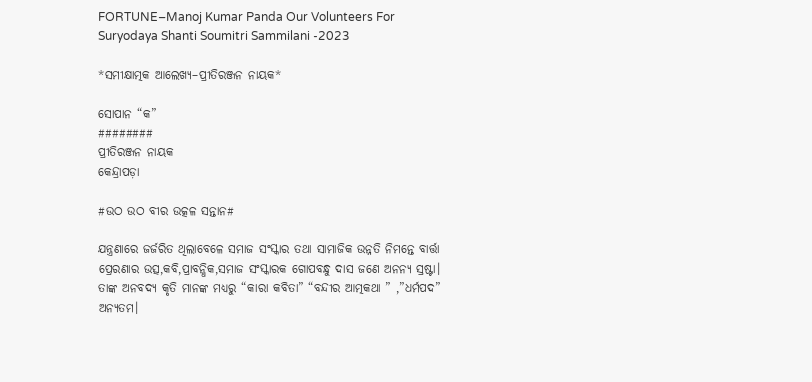FORTUNE–Manoj Kumar Panda Our Volunteers For Suryodaya Shanti Soumitri Sammilani -2023

*ସମୀକ୍ଷାତ୍ମକ ଆଲେଖ୍ୟ–ପ୍ରୀତିରଞ୍ଜନ ନାୟକ*

ସୋପାନ “କ”
########
ପ୍ରୀତିରଞ୍ଜନ ନାୟକ
କେନ୍ଦ୍ରାପଡ଼ା

#ଉଠ ଉଠ ବୀର ଉତ୍କଳ ସନ୍ତାନ#

ଯନ୍ତ୍ରଣାରେ ଜର୍ଜରିତ ଥିଲାବେଳେ ସମାଜ ସଂସ୍କାର ତଥା ସାମାଜିକ ଉନ୍ନତି ନିମନ୍ତେ ବାର୍ତ୍ତା ପ୍ରେରଣାର ଉତ୍ସ,କବି,ପ୍ରାବନ୍ଧିକ,ସମାଜ ସଂସ୍କାରକ ଗୋପବନ୍ଧୁ ଦାସ ଜଣେ ଅନନ୍ୟ ସ୍ରଷ୍ଟା। ତାଙ୍କ ଅନବଦ୍ୟ କୃତି ମାନଙ୍କ ମଧ୍ୟରୁ “କାରା କବିତା” “ବନ୍ଦୀର ଆତ୍ମକଥା ” ,”ଧର୍ମପଦ” ଅନ୍ୟତମ।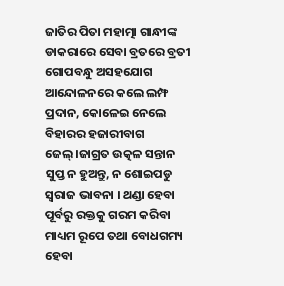ଜାତିର ପିତା ମହାତ୍ମା ଗାନ୍ଧୀଙ୍କ ଡାକରାରେ ସେବା ବ୍ରତରେ ବ୍ରତୀ ଗୋପବନ୍ଧୁ ଅସହଯୋଗ ଆନ୍ଦୋଳନରେ କଲେ ଲମ୍ଫ ପ୍ରଦାନ, କୋଳେଇ ନେଲେ ବିହାରର ହଜାରୀବାଗ ଜେଲ୍।ଜାଗ୍ରତ ଉତ୍କଳ ସନ୍ତାନ ସୁପ୍ତ ନ ହୁଅନ୍ତୁ, ନ ଶୋଇପଡୁ ସ୍ବରାଜ ଭାବନା । ଥଣ୍ଡା ହେବା ପୂର୍ବରୁ ରକ୍ତକୁ ଗରମ କରିବା ମାଧ୍ୟମ ରୂପେ ତଥା ବୋଧଗମ୍ୟ ହେବା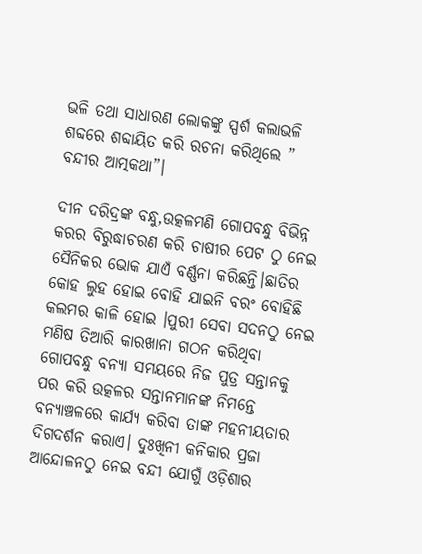ଭଳି ତଥା ସାଧାରଣ ଲୋକଙ୍କୁ ସ୍ପର୍ଶ କଲାଭଳି ଶବ୍ଦରେ ଶବ୍ଦାୟିତ କରି ରଚନା କରିଥିଲେ ” ବନ୍ଦୀର ଆତ୍ମକଥା”।

ଦୀନ ଦରିଦ୍ରଙ୍କ ବନ୍ଧୁ,ଉତ୍କଳମଣି ଗୋପବନ୍ଧୁ ବିଭିନ୍ନ କରର ବିରୁଦ୍ଧାଚରଣ କରି ଚାଷୀର ପେଟ ଠୁ ନେଇ ସୈନିକର ଭୋକ ଯାଏଁ ବର୍ଣ୍ଣନା କରିଛନ୍ତି।ଛାତିର କୋହ ଲୁହ ହୋଇ ବୋହି ଯାଇନି ବରଂ ବୋହିଛି କଲମର କାଳି ହୋଇ ।ପୁରୀ ସେବା ସଦନଠୁ ନେଇ ମଣିଷ ତିଆରି କାରଖାନା ଗଠନ କରିଥିବା ଗୋପବନ୍ଧୁ ବନ୍ୟା ସମୟରେ ନିଜ ପୁତ୍ର ସନ୍ତାନକୁ ପର କରି ଉତ୍କଳର ସନ୍ତାନମାନଙ୍କ ନିମନ୍ତେ ବନ୍ୟାଞ୍ଚଳରେ କାର୍ଯ୍ୟ କରିବା ତାଙ୍କ ମହନୀୟତାର ଦିଗଦର୍ଶନ କରାଏ। ଦୁଃଖିନୀ କନିକାର ପ୍ରଜା ଆନ୍ଦୋଳନଠୁ ନେଇ ବନ୍ଦୀ ଯୋଗୁଁ ଓଡ଼ିଶାର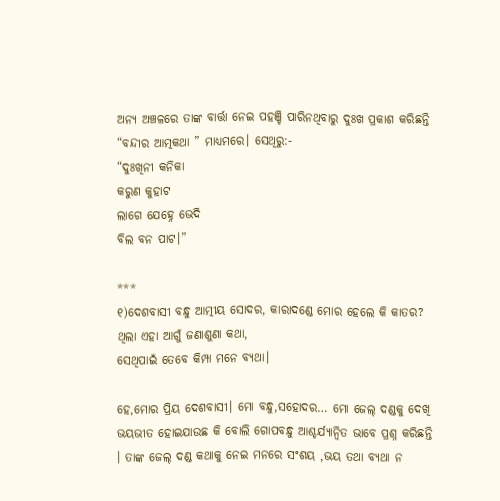ଅନ୍ୟ ଅଞ୍ଚଳରେ ତାଙ୍କ ବାର୍ତ୍ତା ନେଇ ପହଞ୍ଚି ପାରିନଥିବାରୁ ଦୁଃଖ ପ୍ରକାଶ କରିଛନ୍ତି “ବନ୍ଦୀର ଆତ୍ମକଥା ” ମାଧ୍ୟମରେ। ସେଥିରୁ:-
“ଦୁଃଖିନୀ କନିକା
କରୁଣ କୁହାଟ
ଲାଗେ ଯେହ୍ନେ ଭେଦି
ବିଲ ବନ ପାଟ।”

***
୧)ଦେଶବାସୀ ବନ୍ଧୁ ଆତ୍ମୀୟ ସୋଦର, କାରାଦଣ୍ଡେ ମୋର ହେଲେ କି କାତର?
ଥିଲା ଏହା ଆଗୁଁ ଜଣାଶୁଣା କଥା,
ସେଥିପାଇଁ ତେବେ କିମ୍ପା ମନେ ବ୍ୟଥା।

ହେ,ମୋର ପ୍ରିୟ ଦେଶବାସୀ। ମୋ ବନ୍ଧୁ,ସହୋଦର… ମୋ ଜେଲ୍ ଦଣ୍ଡକୁ ଦେଖି ଭୟଭୀତ ହୋଇଯାଉଛ କି ବୋଲି ଗୋପବନ୍ଧୁ ଆଶ୍ଚର୍ଯ୍ୟାନ୍ଵିତ ଭାବେ ପ୍ରଶ୍ନ କରିଛନ୍ତି । ତାଙ୍କ ଜେଲ୍ ଦଣ୍ଡ କଥାକୁ ନେଇ ମନରେ ସଂଶୟ ,ଭୟ ତଥା ବ୍ୟଥା ନ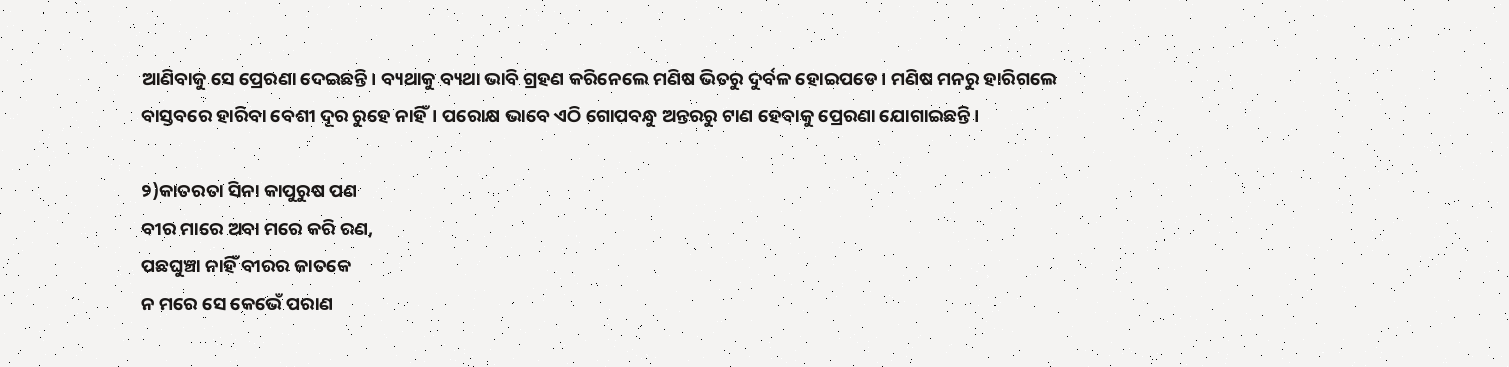ଆଣିବାକୁ ସେ ପ୍ରେରଣା ଦେଇଛନ୍ତି। ବ୍ୟଥାକୁ ବ୍ୟଥା ଭାବି ଗ୍ରହଣ କରିନେଲେ ମଣିଷ ଭିତରୁ ଦୁର୍ବଳ ହୋଇପଡେ। ମଣିଷ ମନରୁ ହାରିଗଲେ ବାସ୍ତବରେ ହାରିବା ବେଶୀ ଦୂର ରୁହେ ନାହିଁ। ପରୋକ୍ଷ ଭାବେ ଏଠି ଗୋପବନ୍ଧୁ ଅନ୍ତରରୁ ଟାଣ ହେବାକୁ ପ୍ରେରଣା ଯୋଗାଇଛନ୍ତି।

୨)କାତରତା ସିନା କାପୁରୁଷ ପଣ
ବୀର ମାରେ ଅବା ମରେ କରି ରଣ,
ପଛଘୁଞ୍ଚା ନାହିଁ ବୀରର ଜାତକେ
ନ ମରେ ସେ କେଭେଁ ପରାଣ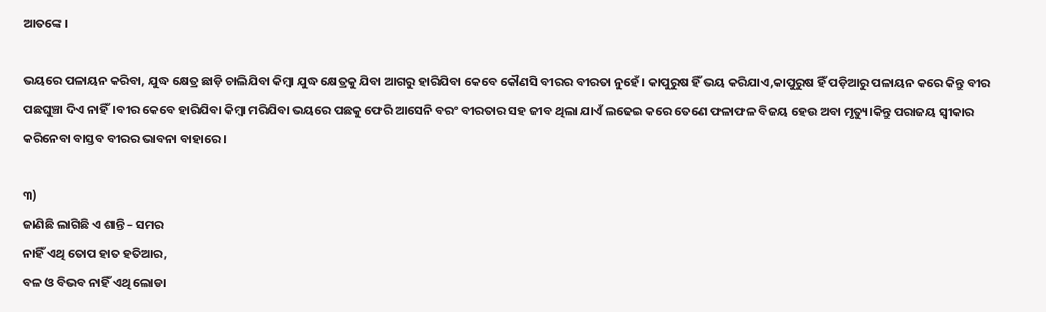ଆତଙ୍କେ ।

ଭୟରେ ପଳାୟନ କରିବା, ଯୁଦ୍ଧ କ୍ଷେତ୍ର ଛାଡ଼ି ଚାଲିଯିବା କିମ୍ବା ଯୁଦ୍ଧ କ୍ଷେତ୍ରକୁ ଯିବା ଆଗରୁ ହାରିଯିବା କେବେ କୌଣସି ବୀରର ବୀରତା ନୁହେଁ। କାପୁରୁଷ ହିଁ ଭୟ କରିଯାଏ,କାପୁରୁଷ ହିଁ ପଡ଼ିଆରୁ ପଳାୟନ କରେ କିନ୍ତୁ ବୀର ପଛଘୁଞ୍ଚା ଦିଏ ନାହିଁ।ବୀର କେବେ ହାରିଯିବା କିମ୍ବା ମରିଯିବା ଭୟରେ ପଛକୁ ଫେରି ଆସେନି ବରଂ ବୀରତାର ସହ ଜୀବ ଥିଲା ଯାଏଁ ଲଢେଇ କରେ ତେଣେ ଫଳାଫଳ ବିଜୟ ହେଉ ଅବା ମୃତ୍ୟୁ।କିନ୍ତୁ ପରାଜୟ ସ୍ବୀକାର କରିନେବା ବାସ୍ତବ ବୀରର ଭାବନା ବାହାରେ।

୩)
ଜାଣିଛି ଲାଗିଛି ଏ ଶାନ୍ତି – ସମର
ନାହିଁ ଏଥି ତୋପ ହାତ ହତିଆର,
ବଳ ଓ ବିଭବ ନାହିଁ ଏଥି ଲୋଡା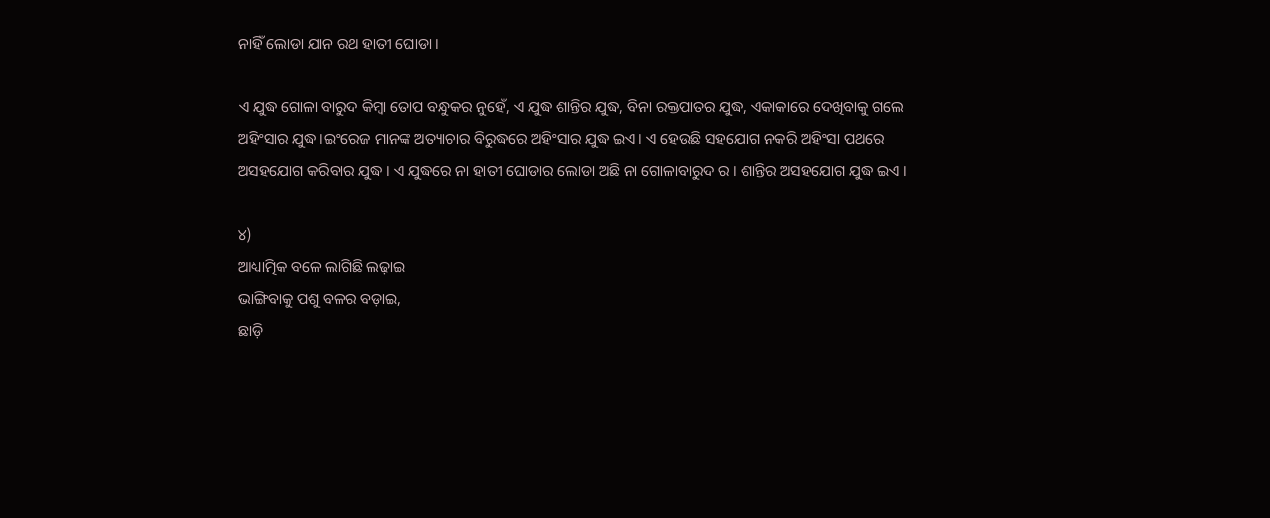ନାହିଁ ଲୋଡା ଯାନ ରଥ ହାତୀ ଘୋଡା ।

ଏ ଯୁଦ୍ଧ ଗୋଳା ବାରୁଦ କିମ୍ବା ତୋପ ବନ୍ଧୁକର ନୁହେଁ, ଏ ଯୁଦ୍ଧ ଶାନ୍ତିର ଯୁଦ୍ଧ, ବିନା ରକ୍ତପାତର ଯୁଦ୍ଧ, ଏକାକାରେ ଦେଖିବାକୁ ଗଲେ ଅହିଂସାର ଯୁଦ୍ଧ।ଇଂରେଜ ମାନଙ୍କ ଅତ୍ୟାଚାର ବିରୁଦ୍ଧରେ ଅହିଂସାର ଯୁଦ୍ଧ ଇଏ। ଏ ହେଉଛି ସହଯୋଗ ନକରି ଅହିଂସା ପଥରେ ଅସହଯୋଗ କରିବାର ଯୁଦ୍ଧ । ଏ ଯୁଦ୍ଧରେ ନା ହାତୀ ଘୋଡାର ଲୋଡା ଅଛି ନା ଗୋଳାବାରୁଦ ର । ଶାନ୍ତିର ଅସହଯୋଗ ଯୁଦ୍ଧ ଇଏ ।

୪)
ଆଧ୍ୟାତ୍ମିକ ବଳେ ଲାଗିଛି ଲଢ଼ାଇ
ଭାଙ୍ଗିବାକୁ ପଶୁ ବଳର ବଡ଼ାଇ,
ଛାଡ଼ି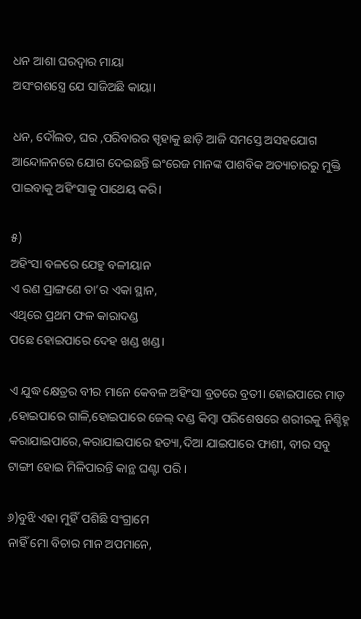ଧନ ଆଶା ଘରଦ୍ୱାର ମାୟା
ଅସଂଗଶସ୍ତ୍ରେ ଯେ ସାଜିଅଛି କାୟା।

ଧନ, ଦୌଲତ, ଘର ,ପରିବାରର ସ୍ପୃହାକୁ ଛାଡ଼ି ଆଜି ସମସ୍ତେ ଅସହଯୋଗ ଆନ୍ଦୋଳନରେ ଯୋଗ ଦେଇଛନ୍ତି ଇଂରେଜ ମାନଙ୍କ ପାଶବିକ ଅତ୍ୟାଚାରରୁ ମୁକ୍ତି ପାଇବାକୁ ଅହିଂସାକୁ ପାଥେୟ କରି।

୫)
ଅହିଂସା ବଳରେ ଯେହୁ ବଳୀୟାନ
ଏ ରଣ ପ୍ରାଙ୍ଗଣେ ତା’ର ଏକା ସ୍ଥାନ,
ଏଥିରେ ପ୍ରଥମ ଫଳ କାରାଦଣ୍ଡ
ପଛେ ହୋଇପାରେ ଦେହ ଖଣ୍ଡ ଖଣ୍ଡ।

ଏ ଯୁଦ୍ଧ କ୍ଷେତ୍ରର ବୀର ମାନେ କେବଳ ଅହିଂସା ବ୍ରତରେ ବ୍ରତୀ। ହୋଇପାରେ ମାଡ଼ ,ହୋଇପାରେ ଗାଳି,ହୋଇପାରେ ଜେଲ୍ ଦଣ୍ଡ କିମ୍ବା ପରିଶେଷରେ ଶରୀରକୁ ନିଶ୍ଚିହ୍ନ କରାଯାଇପାରେ,କରାଯାଇପାରେ ହତ୍ୟା,ଦିଆ ଯାଇପାରେ ଫାଶୀ, ବୀର ସବୁ ଟାଙ୍ଗୀ ହୋଇ ମିଳିପାରନ୍ତି କାନ୍ଥ ଘଣ୍ଟା ପରି ।

୬)ବୁଝି ଏହା ମୁହିଁ ପଶିଛି ସଂଗ୍ରାମେ
ନାହିଁ ମୋ ବିଚାର ମାନ ଅପମାନେ,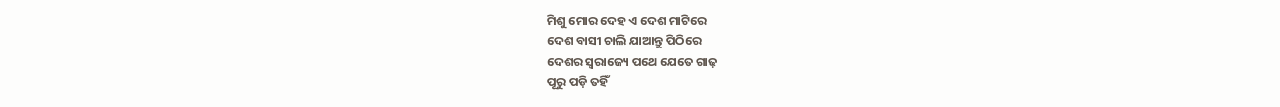ମିଶୁ ମୋର ଦେହ ଏ ଦେଶ ମାଟିରେ
ଦେଶ ବାସୀ ଚାଲି ଯାଆନ୍ତୁ ପିଠିରେ
ଦେଶର ସ୍ଵରାଜ୍ୟେ ପଥେ ଯେତେ ଗାଢ଼
ପୂରୁ ପଡ଼ି ତହିଁ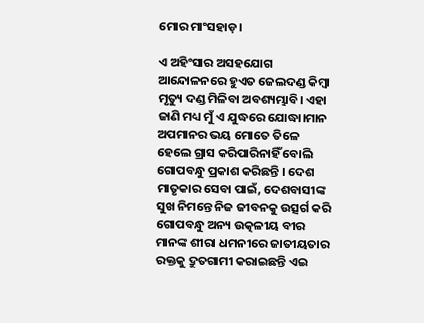ମୋର ମାଂସହାଡ଼।

ଏ ଅହିଂସାର ଅସହଯୋଗ ଆନ୍ଦୋଳନରେ ହୁଏତ ଜେଲଦଣ୍ଡ କିମ୍ବା ମୃତ୍ୟୁ ଦଣ୍ଡ ମିଳିବା ଅବଶ୍ୟମ୍ଭାବି। ଏହା ଜାଣି ମଧ୍ୟ ମୁଁ ଏ ଯୁଦ୍ଧରେ ଯୋଦ୍ଧା।ମାନ ଅପମାନର ଭୟ ମୋତେ ତିଳେ ହେଲେ ଗ୍ରାସ କରିପାରିନାହିଁ ବୋଲି ଗୋପବନ୍ଧୁ ପ୍ରକାଶ କରିଛନ୍ତି । ଦେଶ ମାତୃକାର ସେବା ପାଇଁ, ଦେଶବାସୀଙ୍କ ସୁଖ ନିମନ୍ତେ ନିଜ ଜୀବନକୁ ଉତ୍ସର୍ଗ କରି ଗୋପବନ୍ଧୁ ଅନ୍ୟ ଉତ୍କଳୀୟ ବୀର ମାନଙ୍କ ଶୀରା ଧମନୀରେ ଜାତୀୟତାର ରକ୍ତକୁ ଦ୍ରୁତଗାମୀ କରାଇଛନ୍ତି ଏଇ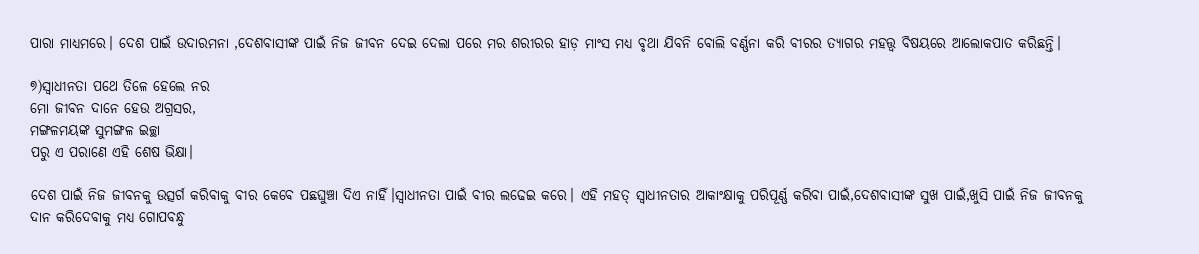ପାରା ମାଧ୍ୟମରେ। ଦେଶ ପାଇଁ ଉଦାରମନା ,ଦେଶବାସୀଙ୍କ ପାଇଁ ନିଜ ଜୀବନ ଦେଇ ଦେଲା ପରେ ମର ଶରୀରର ହାଡ଼ ମାଂସ ମଧ୍ୟ ବୃଥା ଯିବନି ବୋଲି ବର୍ଣ୍ଣନା କରି ବୀରର ତ୍ୟାଗର ମହତ୍ତ୍ଵ ବିଷୟରେ ଆଲୋକପାତ କରିଛନ୍ତି।

୭)ସ୍ୱାଧୀନତା ପଥେ ତିଳେ ହେଲେ ନର
ମୋ ଜୀବନ ଦାନେ ହେଉ ଅଗ୍ରସର,
ମଙ୍ଗଳମୟଙ୍କ ସୁମଙ୍ଗଳ ଇଚ୍ଛା
ପରୁ ଏ ପରାଣେ ଏହି ଶେଷ ଭିକ୍ଷା।

ଦେଶ ପାଇଁ ନିଜ ଜୀବନକୁ ଉତ୍ସର୍ଗ କରିବାକୁ ବୀର କେବେ ପଛଘୁଞ୍ଚା ଦିଏ ନାହିଁ।ସ୍ଵାଧୀନତା ପାଇଁ ବୀର ଲଢେଇ କରେ। ଏହି ମହତ୍ ସ୍ବାଧୀନତାର ଆକାଂକ୍ଷାକୁ ପରିପୂର୍ଣ୍ଣ କରିବା ପାଇଁ,ଦେଶବାସୀଙ୍କ ସୁଖ ପାଇଁ,ଖୁସି ପାଇଁ ନିଜ ଜୀବନକୁ ଦାନ କରିଦେବାକୁ ମଧ୍ୟ ଗୋପବନ୍ଧୁ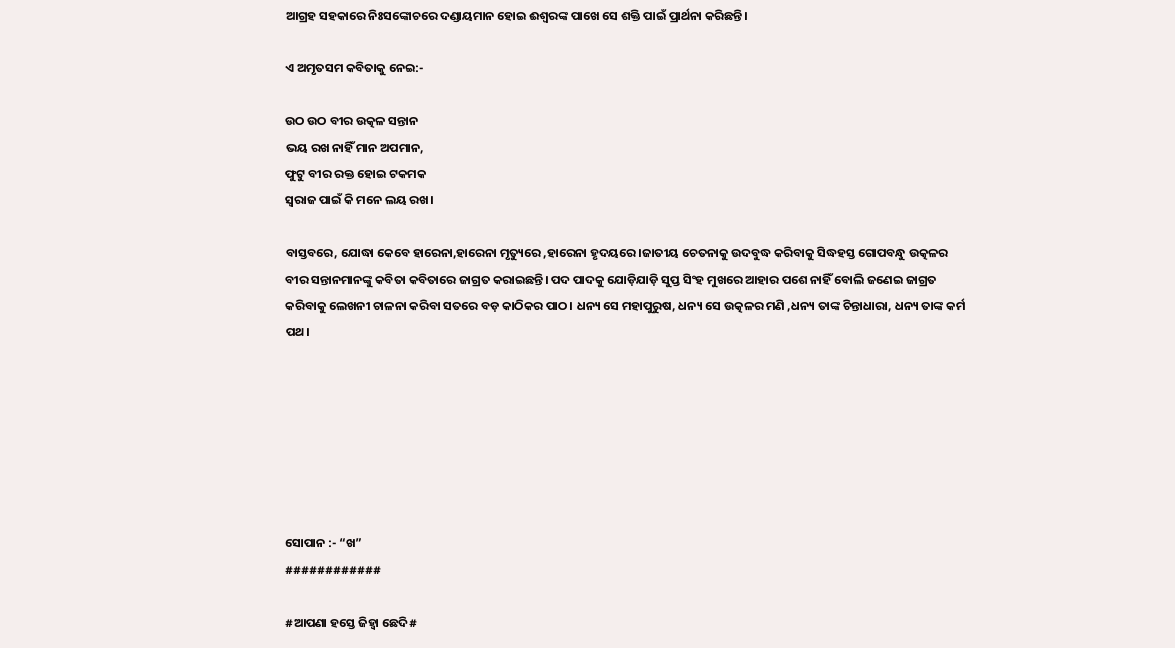ଆଗ୍ରହ ସହକାରେ ନିଃସଙ୍କୋଚରେ ଦଣ୍ଡାୟମାନ ହୋଇ ଈଶ୍ବରଙ୍କ ପାଖେ ସେ ଶକ୍ତି ପାଇଁ ପ୍ରାର୍ଥନା କରିଛନ୍ତି।

ଏ ଅମୃତସମ କବିତାକୁ ନେଇ:-

ଉଠ ଉଠ ବୀର ଉତ୍କଳ ସନ୍ତାନ
ଭୟ ରଖ ନାହିଁ ମାନ ଅପମାନ,
ଫୁଟୁ ବୀର ରକ୍ତ ହୋଇ ଟକମକ
ସ୍ବରାଜ ପାଇଁ କି ମନେ ଲୟ ରଖ।

ବାସ୍ତବରେ, ଯୋଦ୍ଧା କେବେ ହାରେନା,ହାରେନା ମୃତ୍ୟୁରେ ,ହାରେନା ହୃଦୟରେ ।ଜାତୀୟ ଚେତନାକୁ ଉଦବୁଦ୍ଧ କରିବାକୁ ସିଦ୍ଧହସ୍ତ ଗୋପବନ୍ଧୁ ଉତ୍କଳର ବୀର ସନ୍ତାନମାନଙ୍କୁ କବିତା କବିତାରେ ଜାଗ୍ରତ କରାଇଛନ୍ତି। ପଦ ପାଦକୁ ଯୋଡ଼ିଯାଡ଼ି ସୁପ୍ତ ସିଂହ ମୁଖରେ ଆହାର ପଶେ ନାହିଁ ବୋଲି ଜଣେଇ ଜାଗ୍ରତ କରିବାକୁ ଲେଖନୀ ଚାଳନା କରିବା ସତରେ ବଡ଼ କାଠିକର ପାଠ। ଧନ୍ୟ ସେ ମହାପୁରୁଷ, ଧନ୍ୟ ସେ ଉତ୍କଳର ମଣି ,ଧନ୍ୟ ତାଙ୍କ ଚିନ୍ତାଧାରା, ଧନ୍ୟ ତାଙ୍କ କର୍ମ ପଥ।







ସୋପାନ :- “ଖ”
############

#ଆପଣା ହସ୍ତେ ଜିହ୍ୱା ଛେଦି#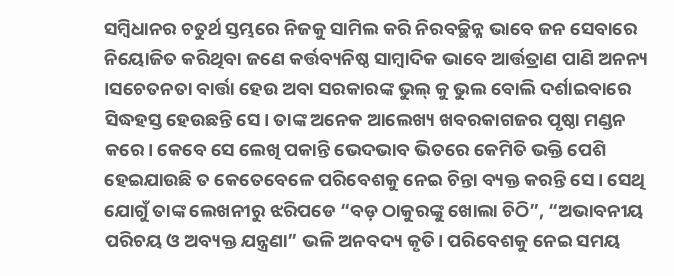ସମ୍ବିଧାନର ଚତୁର୍ଥ ସ୍ତମ୍ଭରେ ନିଜକୁ ସାମିଲ କରି ନିରବଚ୍ଛିନ୍ନ ଭାବେ ଜନ ସେବାରେ ନିୟୋଜିତ କରିଥିବା ଜଣେ କର୍ତ୍ତବ୍ୟନିଷ୍ଠ ସାମ୍ବାଦିକ ଭାବେ ଆର୍ତ୍ତତ୍ରାଣ ପାଣି ଅନନ୍ୟ ।ସଚେତନତା ବାର୍ତ୍ତା ହେଉ ଅବା ସରକାରଙ୍କ ଭୁଲ୍ କୁ ଭୁଲ ବୋଲି ଦର୍ଶାଇବାରେ ସିଦ୍ଧହସ୍ତ ହେଉଛନ୍ତି ସେ। ତାଙ୍କ ଅନେକ ଆଲେଖ୍ୟ ଖବରକାଗଜର ପୃଷ୍ଠା ମଣ୍ଡନ କରେ। କେବେ ସେ ଲେଖି ପକାନ୍ତି ଭେଦଭାବ ଭିତରେ କେମିତି ଭକ୍ତି ପେଶି ହେଇଯାଉଛି ତ କେତେବେଳେ ପରିବେଶକୁ ନେଇ ଚିନ୍ତା ବ୍ୟକ୍ତ କରନ୍ତି ସେ। ସେଥି ଯୋଗୁଁ ତାଙ୍କ ଲେଖନୀରୁ ଝରିପଡେ “ବଡ଼ ଠାକୁରଙ୍କୁ ଖୋଲା ଚିଠି”, “ଅଭାବନୀୟ ପରିଚୟ ଓ ଅବ୍ୟକ୍ତ ଯନ୍ତ୍ରଣା” ଭଳି ଅନବଦ୍ୟ କୃତି। ପରିବେଶକୁ ନେଇ ସମୟ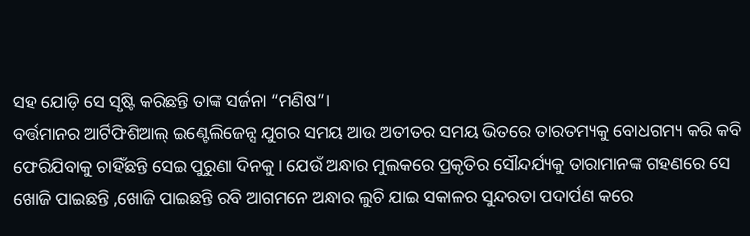ସହ ଯୋଡ଼ି ସେ ସୃଷ୍ଟି କରିଛନ୍ତି ତାଙ୍କ ସର୍ଜନା “ମଣିଷ”।
ବର୍ତ୍ତମାନର ଆର୍ଟିଫିଶିଆଲ୍ ଇଣ୍ଟେଲିଜେନ୍ସ ଯୁଗର ସମୟ ଆଉ ଅତୀତର ସମୟ ଭିତରେ ତାରତମ୍ୟକୁ ବୋଧଗମ୍ୟ କରି କବି ଫେରିଯିବାକୁ ଚାହିଁଛନ୍ତି ସେଇ ପୁରୁଣା ଦିନକୁ। ଯେଉଁ ଅନ୍ଧାର ମୁଲକରେ ପ୍ରକୃତିର ସୌନ୍ଦର୍ଯ୍ୟକୁ ତାରାମାନଙ୍କ ଗହଣରେ ସେ ଖୋଜି ପାଇଛନ୍ତି ,ଖୋଜି ପାଇଛନ୍ତି ରବି ଆଗମନେ ଅନ୍ଧାର ଲୁଚି ଯାଇ ସକାଳର ସୁନ୍ଦରତା ପଦାର୍ପଣ କରେ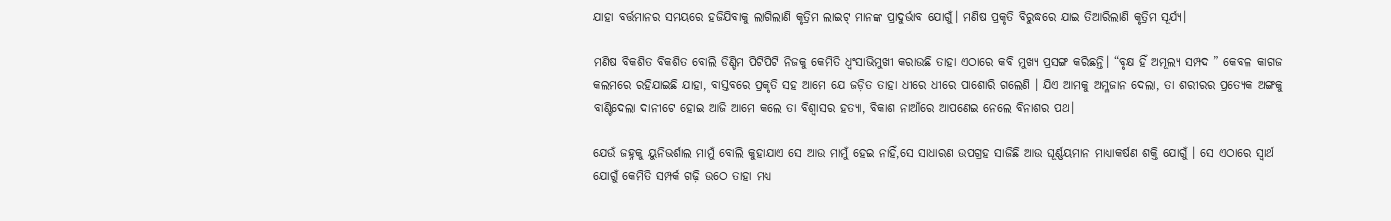ଯାହା ବର୍ତ୍ତମାନର ସମୟରେ ହଜିଯିବାକୁ ଲାଗିଲାଣି କୃତ୍ରିମ ଲାଇଟ୍ ମାନଙ୍କ ପ୍ରାଦୁର୍ଭାବ ଯୋଗୁଁ। ମଣିଷ ପ୍ରକୃତି ବିରୁଦ୍ଧରେ ଯାଇ ତିଆରିଲାଣି କୃତ୍ରିମ ସୂର୍ଯ୍ୟ।

ମଣିଷ ବିକଶିତ ବିକଶିତ ବୋଲି ଡିଣ୍ଡିମ ପିଟିପିଟି ନିଜକୁ କେମିତି ଧ୍ବଂସାଭିମୁଖୀ କରାଉଛି ତାହା ଏଠାରେ କବି ମୁଖ୍ୟ ପ୍ରସଙ୍ଗ କରିଛନ୍ତି। “ବୃକ୍ଷ ହିଁ ଅମୂଲ୍ୟ ସମ୍ପଦ ” କେବଳ କାଗଜ କଲମରେ ରହିଯାଇଛି ଯାହା, ବାସ୍ତବରେ ପ୍ରକୃତି ସହ ଆମେ ଯେ ଜଡ଼ିତ ତାହା ଧୀରେ ଧୀରେ ପାଶୋରି ଗଲେଣି । ଯିଏ ଆମକୁ ଅମ୍ଳଜାନ ଦେଲା, ତା ଶରୀରର ପ୍ରତ୍ୟେକ ଅଙ୍ଗକୁ ବାଣ୍ଟିଦେଲା ଦାନୀଟେ ହୋଇ ଆଜି ଆମେ କଲେ ତା ବିଶ୍ଵାସର ହତ୍ୟା, ବିକାଶ ନାଆଁରେ ଆପଣେଇ ନେଲେ ବିନାଶର ପଥ।

ଯେଉଁ ଜହ୍ନକୁ ୟୁନିଭର୍ଶାଲ ମାମୁଁ ବୋଲି କୁହାଯାଏ ସେ ଆଉ ମାମୁଁ ହେଇ ନାହିଁ,ସେ ସାଧାରଣ ଉପଗ୍ରହ ସାଜିଛି ଆଉ ଘୂର୍ଣ୍ଣୟମାନ ମାଧ୍ୟାକର୍ଷଣ ଶକ୍ତି ଯୋଗୁଁ । ସେ ଏଠାରେ ସ୍ବାର୍ଥ ଯୋଗୁଁ କେମିତି ସମ୍ପର୍କ ଗଢ଼ି ଉଠେ ତାହା ମଧ୍ୟ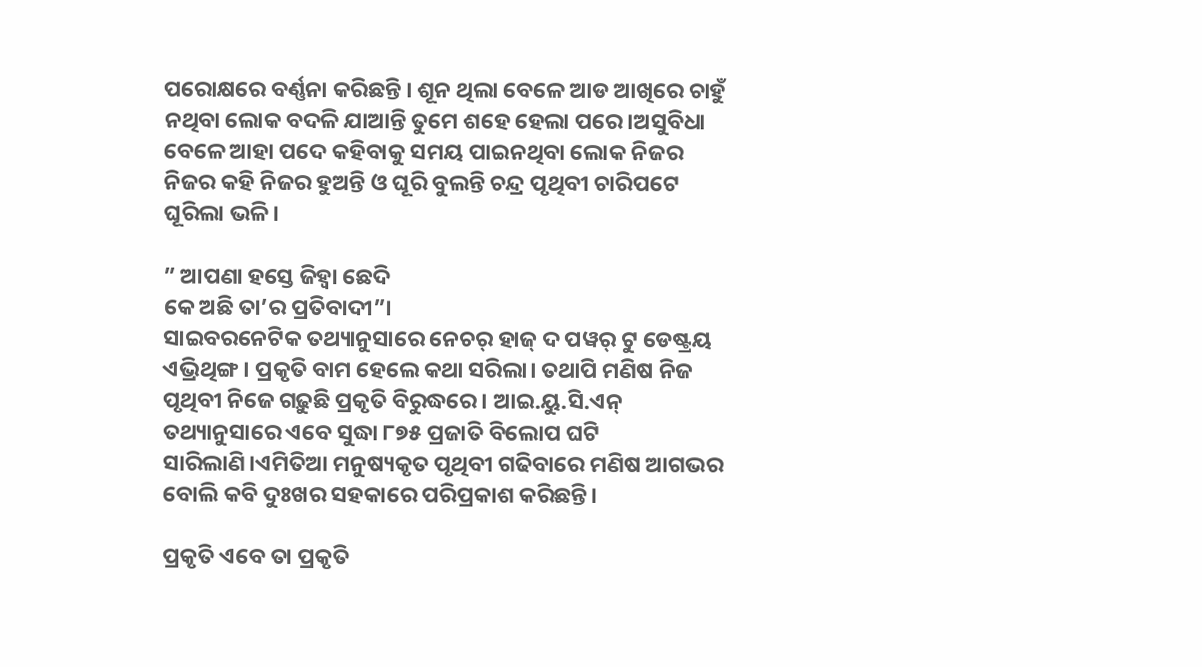ପରୋକ୍ଷରେ ବର୍ଣ୍ଣନା କରିଛନ୍ତି । ଶୂନ ଥିଲା ବେଳେ ଆଡ ଆଖିରେ ଚାହୁଁ ନଥିବା ଲୋକ ବଦଳି ଯାଆନ୍ତି ତୁମେ ଶହେ ହେଲା ପରେ।ଅସୁବିଧା ବେଳେ ଆହା ପଦେ କହିବାକୁ ସମୟ ପାଇନଥିବା ଲୋକ ନିଜର ନିଜର କହି ନିଜର ହୁଅନ୍ତି ଓ ଘୂରି ବୁଲନ୍ତି ଚନ୍ଦ୍ର ପୃଥିବୀ ଚାରିପଟେ ଘୂରିଲା ଭଳି।

” ଆପଣା ହସ୍ତେ ଜିହ୍ୱା ଛେଦି
କେ ଅଛି ତା’ର ପ୍ରତିବାଦୀ”।
ସାଇବରନେଟିକ ତଥ୍ୟାନୁସାରେ ନେଚର୍ ହାଜ୍ ଦ ପୱର୍ ଟୁ ଡେଷ୍ଟ୍ରୟ ଏଭ୍ରିଥିଙ୍ଗ। ପ୍ରକୃତି ବାମ ହେଲେ କଥା ସରିଲା। ତଥାପି ମଣିଷ ନିଜ ପୃଥିବୀ ନିଜେ ଗଢ଼ୁଛି ପ୍ରକୃତି ବିରୁଦ୍ଧରେ। ଆଇ.ୟୁ.ସି.ଏନ୍ ତଥ୍ୟାନୁସାରେ ଏବେ ସୁଦ୍ଧା ୮୭୫ ପ୍ରଜାତି ବିଲୋପ ଘଟି ସାରିଲାଣି।ଏମିତିଆ ମନୁଷ୍ୟକୃତ ପୃଥିବୀ ଗଢିବାରେ ମଣିଷ ଆଗଭର ବୋଲି କବି ଦୁଃଖର ସହକାରେ ପରିପ୍ରକାଶ କରିଛନ୍ତି।

ପ୍ରକୃତି ଏବେ ତା ପ୍ରକୃତି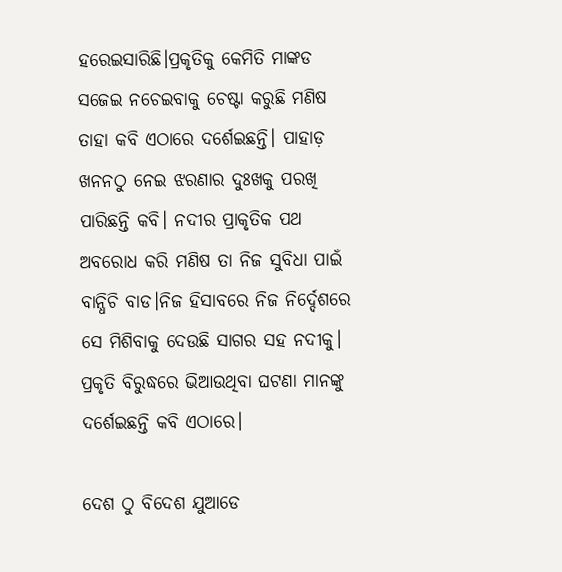ହରେଇସାରିଛି।ପ୍ରକୃତିକୁ କେମିତି ମାଙ୍କଡ ସଜେଇ ନଚେଇବାକୁ ଚେଷ୍ଟା କରୁଛି ମଣିଷ ତାହା କବି ଏଠାରେ ଦର୍ଶେଇଛନ୍ତି। ପାହାଡ଼ ଖନନଠୁ ନେଇ ଝରଣାର ଦୁଃଖକୁ ପରଖି ପାରିଛନ୍ତି କବି। ନଦୀର ପ୍ରାକୃତିକ ପଥ ଅବରୋଧ କରି ମଣିଷ ତା ନିଜ ସୁବିଧା ପାଇଁ ବାନ୍ଧିଚି ବାଡ।ନିଜ ହିସାବରେ ନିଜ ନିର୍ଦ୍ଦେଶରେ ସେ ମିଶିବାକୁ ଦେଉଛି ସାଗର ସହ ନଦୀକୁ। ପ୍ରକୃତି ବିରୁଦ୍ଧରେ ଭିଆଉଥିବା ଘଟଣା ମାନଙ୍କୁ ଦର୍ଶେଇଛନ୍ତି କବି ଏଠାରେ।

ଦେଶ ଠୁ ବିଦେଶ ଯୁଆଡେ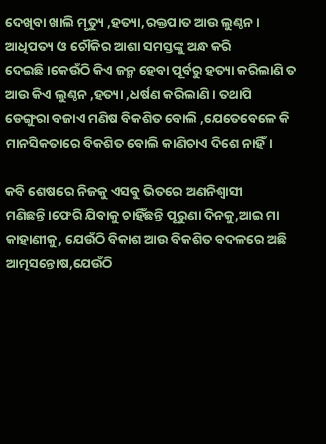ଦେଖିବା ଖାଲି ମୃତ୍ୟୁ ,ହତ୍ୟା,ରକ୍ତପାତ ଆଉ ଲୁଣ୍ଠନ। ଆଧିପତ୍ୟ ଓ ଚୌକିର ଆଶା ସମସ୍ତଙ୍କୁ ଅନ୍ଧ କରି ଦେଇଛି।କେଉଁଠି କିଏ ଜନ୍ମ ହେବା ପୂର୍ବରୁ ହତ୍ୟା କରିଲାଣି ତ ଆଉ କିଏ ଲୁଣ୍ଠନ ,ହତ୍ୟା ,ଧର୍ଷଣ କରିଲାଣି। ତଥାପି ଡେଙ୍ଗୁରା ବଜାଏ ମଣିଷ ବିକଶିତ ବୋଲି ,ଯେତେବେଳେ କି ମାନସିକତାରେ ବିକଶିତ ବୋଲି କାଣିଚାଏ ଦିଶେ ନାହିଁ।

କବି ଶେଷରେ ନିଜକୁ ଏସବୁ ଭିତରେ ଅଣନିଶ୍ୱାସୀ ମଣିଛନ୍ତି।ଫେରି ଯିବାକୁ ଚାହିଁଛନ୍ତି ପୂରୁଣା ଦିନକୁ,ଆଇ ମା କାହାଣୀକୁ, ଯେଉଁଠି ବିକାଶ ଆଉ ବିକଶିତ ବଦଳରେ ଅଛି ଆତ୍ମସନ୍ତୋଷ,ଯେଉଁଠି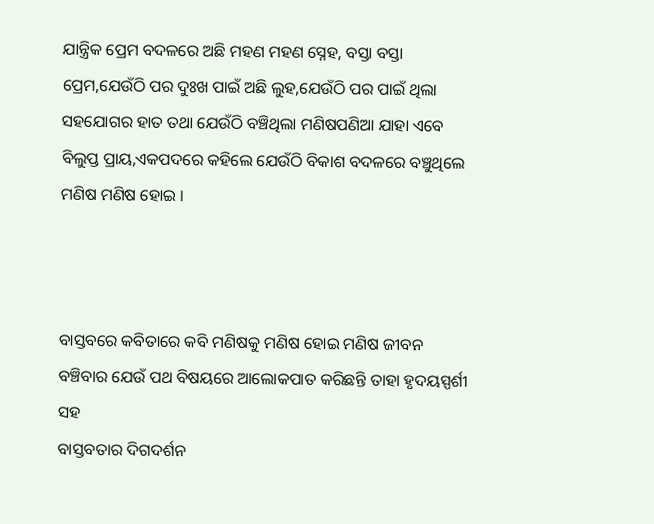ଯାନ୍ତ୍ରିକ ପ୍ରେମ ବଦଳରେ ଅଛି ମହଣ ମହଣ ସ୍ନେହ, ବସ୍ତା ବସ୍ତା ପ୍ରେମ,ଯେଉଁଠି ପର ଦୁଃଖ ପାଇଁ ଅଛି ଲୁହ,ଯେଉଁଠି ପର ପାଇଁ ଥିଲା ସହଯୋଗର ହାତ ତଥା ଯେଉଁଠି ବଞ୍ଚିଥିଲା ମଣିଷପଣିଆ ଯାହା ଏବେ ବିଲୁପ୍ତ ପ୍ରାୟ,ଏକପଦରେ କହିଲେ ଯେଉଁଠି ବିକାଶ ବଦଳରେ ବଞ୍ଚୁଥିଲେ ମଣିଷ ମଣିଷ ହୋଇ ।



ବାସ୍ତବରେ କବିତାରେ କବି ମଣିଷକୁ ମଣିଷ ହୋଇ ମଣିଷ ଜୀବନ ବଞ୍ଚିବାର ଯେଉଁ ପଥ ବିଷୟରେ ଆଲୋକପାତ କରିଛନ୍ତି ତାହା ହୃଦୟସ୍ପର୍ଶୀ ସହ
ବାସ୍ତବତାର ଦିଗଦର୍ଶନ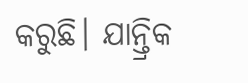କରୁଛି। ଯାନ୍ତ୍ରିକ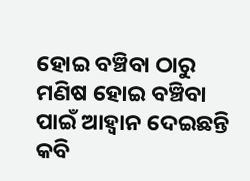ହୋଇ ବଞ୍ଚିବା ଠାରୁ ମଣିଷ ହୋଇ ବଞ୍ଚିବା ପାଇଁ ଆହ୍ବାନ ଦେଇଛନ୍ତି କବି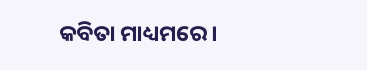କବିତା ମାଧ୍ୟମରେ।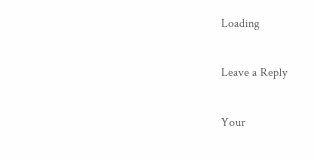Loading

Leave a Reply

Your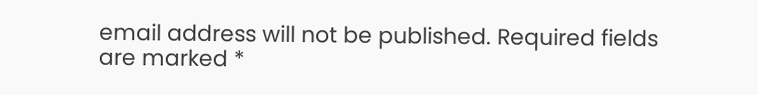email address will not be published. Required fields are marked *